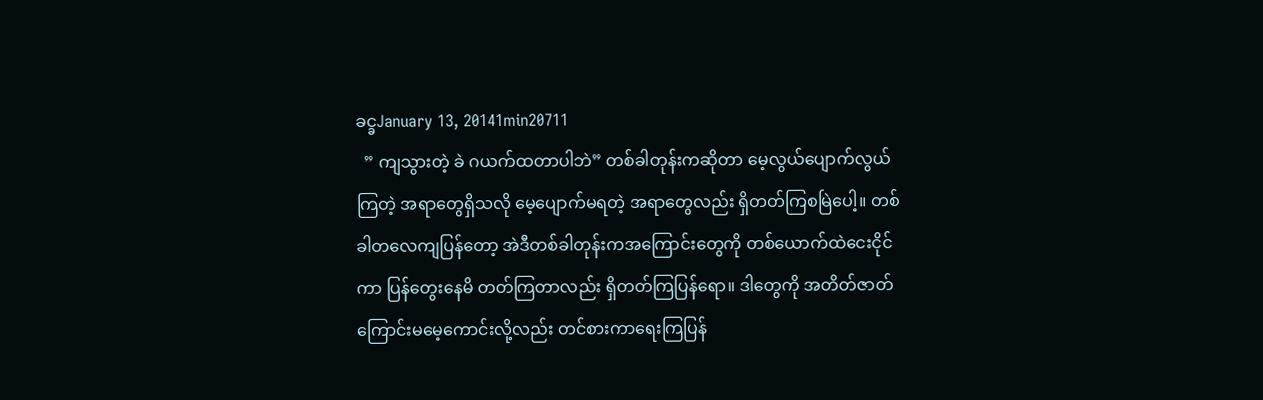ခင္ခJanuary 13, 20141min20711
  ” ကျသွားတဲ့ ခဲ ဂယက်ထတာပါဘဲ” တစ်ခါတုန်းကဆိုတာ မေ့လွယ်ပျောက်လွယ်ကြတဲ့ အရာတွေရှိသလို မေ့ပျောက်မရတဲ့ အရာတွေလည်း ရှိတတ်ကြစမြဲပေါ့။ တစ်ခါတလေကျပြန်တော့ အဲဒီတစ်ခါတုန်းကအကြောင်းတွေကို တစ်ယောက်ထဲငေးငိုင်ကာ ပြန်တွေးနေမိ တတ်ကြတာလည်း ရှိတတ်ကြပြန်ရော။ ဒါတွေကို အတိတ်ဇာတ်ကြောင်းမမေ့ကောင်းလို့လည်း တင်စားကာရေးကြပြန်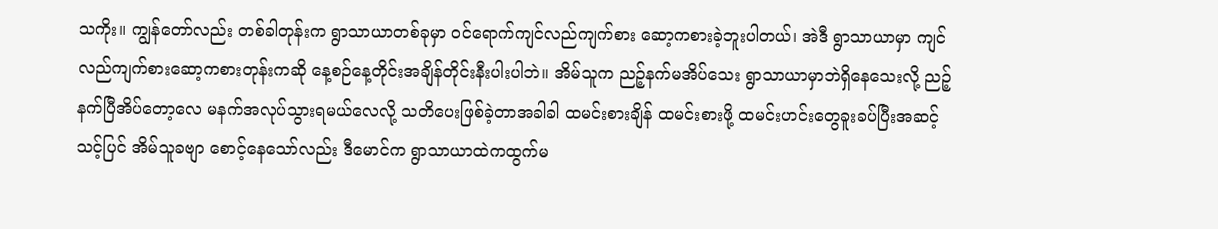သကိုး။ ကျွန်တော်လည်း တစ်ခါတုန်းက ရွာသာယာတစ်ခုမှာ ဝင်ရောက်ကျင်လည်ကျက်စား ဆော့ကစားခဲ့ဘူးပါတယ်၊ အဲဒီ ရွာသာယာမှာ ကျင်လည်ကျက်စားဆော့ကစားတုန်းကဆို နေ့စဉ်နေ့တိုင်းအချိန်တိုင်းနီးပါးပါဘဲ။ အိမ်သူက ညဉ့်နက်မအိပ်သေး ရွာသာယာမှာဘဲရှိနေသေးလို့ ညဉ့်နက်ပြီအိပ်တော့လေ မနက်အလုပ်သွားရမယ်လေလို့ သတိပေးဖြစ်ခဲ့တာအခါခါ ထမင်းစားချိန် ထမင်းစားဖို့ ထမင်းဟင်းတွေခူးခပ်ပြီးအဆင့်သင့်ပြင် အိမ်သူခဗျာ စောင့်နေသော်လည်း ဒီမောင်က ရွာသာယာထဲကထွက်မ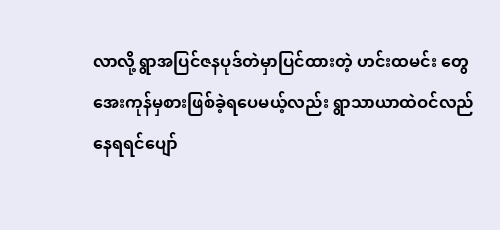လာလို့ ရွာအပြင်ဇနပုဒ်တဲမှာပြင်ထားတဲ့ ဟင်းထမင်း တွေအေးကုန်မှစားဖြစ်ခဲ့ရပေမယ့်လည်း ရွာသာယာထဲဝင်လည်နေရရင်ပျော်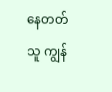နေတတ်သူ ကျွန်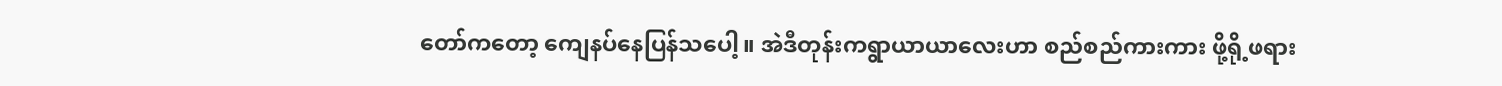တော်ကတော့ ကျေနပ်နေပြန်သပေါ့။ အဲဒီတုန်းကရွာယာယာလေးဟာ စည်စည်ကားကား ဖို့ရို့ဖရား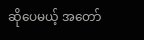ဆိုပေမယ့် အတော်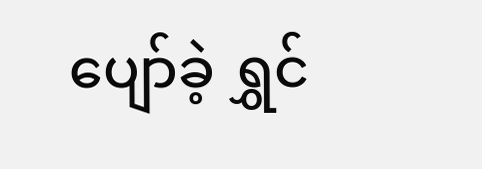ပျော်ခဲ့ ရွှင်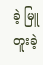ခဲ့ မြူတူးခဲ့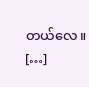တယ်လေ။ […]